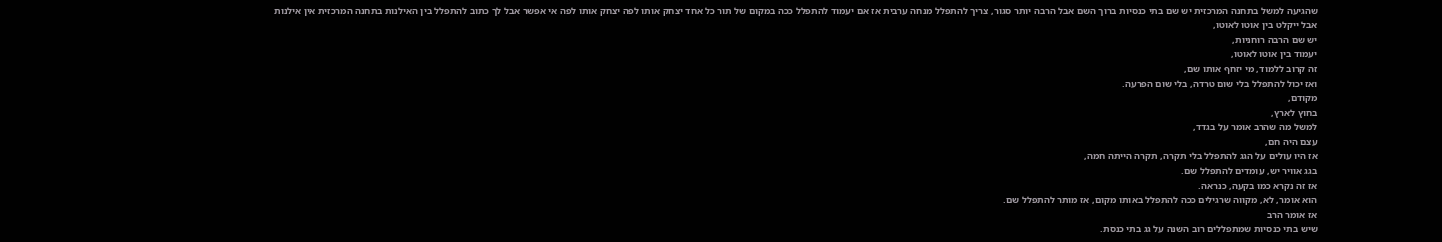שהגיעה למשל בתחנה המרכזית יש שם בתי כנסיות ברוך השם אבל הרבה יותר סגור, צריך להתפלל מנחה ערבית אז אם יעמוד להתפלל ככה במקום של תור כל אחד יצחק אותו לפה יצחק אותו לפה אי אפשר אבל לך כתוב להתפלל בין האילנות בתחנה המרכזית אין אילנות
אבל ייקלט בין אוטו לאוטו,
יש שם הרבה רוחניות,
יעמוד בין אוטו לאוטו,
זה קרוב ללמוד, מי יזחף אותו שם,
ואז יכול להתפלל בלי שום טרדה, בלי שום הפרעה.
מקודם,
בחוץ לארץ,
למשל מה שהרב אומר על בגדד,
עצם היה חם,
אז היו עולים על הגג להתפלל בלי תקרה, תקרה הייתה חמה,
בגג אוויר יש, עומדים להתפלל שם.
אז זה נקרא כמו בקעה, כנראה.
הוא אומר, לא, מקווה שרגילים ככה להתפלל באותו מקום, אז מותר להתפלל שם.
אז אומר הרב
שיש בתי כנסיות שמתפללים רוב השנה על גג בתי כנסת.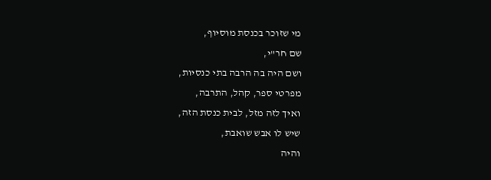מי שזוכר בכנסת מוסיוף,
שם חר"י,
ושם היה בה הרבה בתי כנסיות,
מפרטי ספר, קהל, התרבה,
ואיך לזה מזל, לבית כנסת הזה,
שיש לו אבש שואבת,
והיה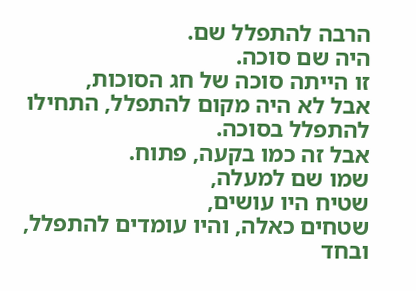הרבה להתפלל שם.
היה שם סוכה.
זו הייתה סוכה של חג הסוכות,
אבל לא היה מקום להתפלל, התחילו להתפלל בסוכה.
אבל זה כמו בקעה, פתוח.
שמו שם למעלה,
שטיח היו עושים,
שטחים כאלה, והיו עומדים להתפלל,
ובחד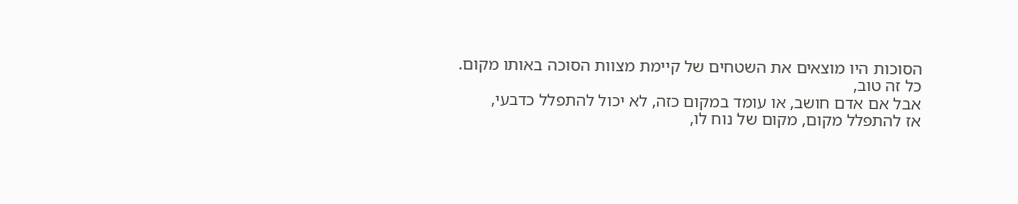הסוכות היו מוצאים את השטחים של קיימת מצוות הסוכה באותו מקום.
כל זה טוב,
אבל אם אדם חושב, או עומד במקום כזה, לא יכול להתפלל כדבעי,
אז להתפלל מקום, מקום של נוח לו,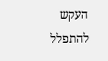העקש להתפלל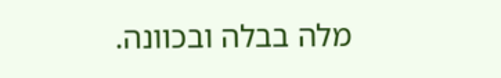מלה בבלה ובכוונה.